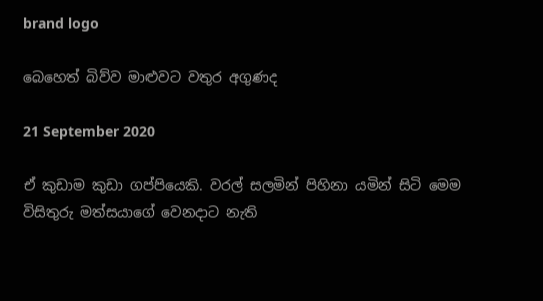brand logo

බෙහෙත් බිව්ව මාළුවට වතුර අගුණද

21 September 2020

ඒ කුඩාම කුඩා ගප්පියෙකි. වරල් සලමින් පිහිනා යමින් සිටි මෙම විසිතුරු මත්සයාගේ වෙනදාට නැති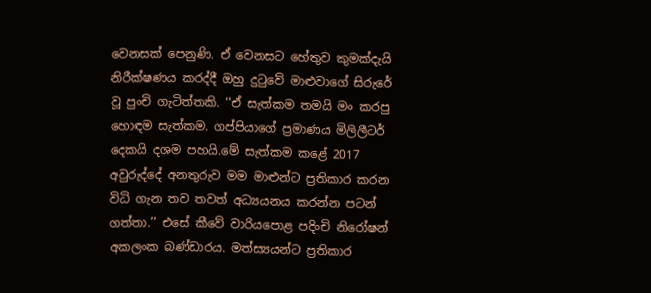වෙනසක් පෙනුණි. ඒ වෙනසට හේතුව කුමක්දැයි නිරීක්ෂණය කරද්දී ඔහු දුටුවේ මාළුවාගේ සිරුරේ වූ පුංචි ගැටිත්තකි. ‘‘ඒ සැත්කම තමයි මං කරපු හොඳම සැත්කම. ගප්පියාගේ ප්‍රමාණය මිලිලීටර් දෙකයි දශම පහයි.මේ සැත්කම කළේ 2017 අවුරුද්දේ අනතුරුව මම මාළුන්ට ප්‍රතිකාර කරන විධි ගැන තව තවත් අධ්‍යයනය කරන්න පටන් ගත්තා.’’ එසේ කීවේ වාරියපොළ පදිංචි නිරෝෂන් අකලංක බණ්ඩාරය. මත්ස්‍යයන්ට ප්‍රතිකාර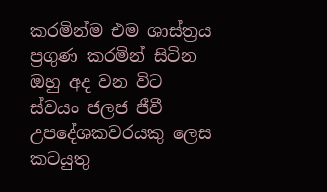කරමින්ම එම ශාස්ත්‍රය ප්‍රගුණ කරමින් සිටින ඔහු අද වන විට ස්වයං ජලජ ජීවී උපදේශකවරයකු ලෙස කටයුතු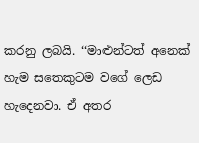කරනු ලබයි. ‘‘මාළුන්ටත් අනෙක් හැම සතෙකුටම වගේ ලෙඩ හැදෙනවා. ඒ අතර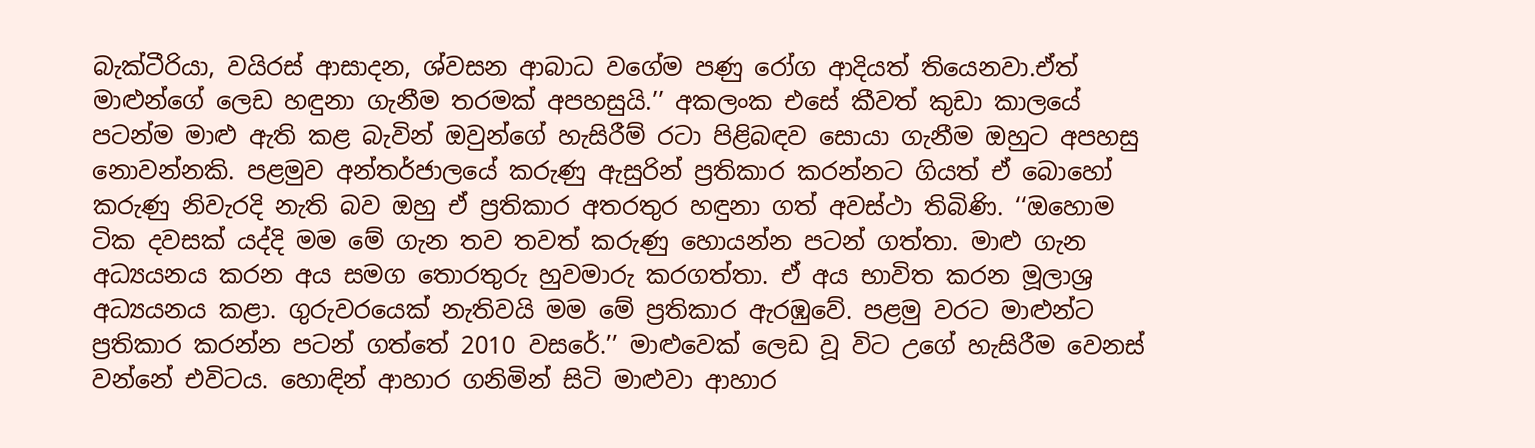බැක්ටීරියා, වයිරස් ආසාදන, ශ්වසන ආබාධ වගේම පණු රෝග ආදියත් තියෙනවා.ඒත් මාළුන්ගේ ලෙඩ හඳුනා ගැනීම තරමක් අපහසුයි.’’ අකලංක එසේ කීවත් කුඩා කාලයේ පටන්ම මාළු ඇති කළ බැවින් ඔවුන්ගේ හැසිරීම් රටා පිළිබඳව සොයා ගැනීම ඔහුට අපහසු නොවන්නකි. පළමුව අන්තර්ජාලයේ කරුණු ඇසුරින් ප්‍රතිකාර කරන්නට ගියත් ඒ බොහෝ කරුණු නිවැරදි නැති බව ඔහු ඒ ප්‍රතිකාර අතරතුර හඳුනා ගත් අවස්ථා තිබිණි. ‘‘ඔහොම ටික දවසක් යද්දි මම මේ ගැන තව තවත් කරුණු හොයන්න පටන් ගත්තා. මාළු ගැන අධ්‍යයනය කරන අය සමග තොරතුරු හුවමාරු කරගත්තා. ඒ අය භාවිත කරන මූලාශ්‍ර අධ්‍යයනය කළා. ගුරුවරයෙක් නැතිවයි මම මේ ප්‍රතිකාර ඇරඹුවේ. පළමු වරට මාළුන්ට ප්‍රතිකාර කරන්න පටන් ගත්තේ 2010 වසරේ.’’ මාළුවෙක් ලෙඩ වූ විට උගේ හැසිරීම වෙනස් වන්නේ එවිටය. හොඳින් ආහාර ගනිමින් සිටි මාළුවා ආහාර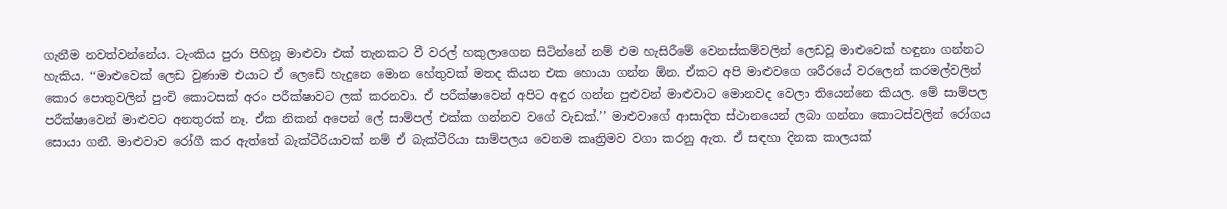ගැනීම නවත්වන්නේය. ටැංකිය පුරා පිහිනූ මාළුවා එක් තැනකට වී වරල් හකුලාගෙන සිටින්නේ නම් එම හැසිරීමේ වෙනස්කම්වලින් ලෙඩවූ මාළුවෙක් හඳුනා ගන්නට හැකිය. ‘‘මාළුවෙක් ලෙඩ වුණාම එයාට ඒ ලෙඩේ හැදුනෙ මොන හේතුවක් මතද කියන එක හොයා ගන්න ඕන. ඒකට අපි මාළුවගෙ ශරීරයේ වරලෙන් කරමල්වලින් කොර පොතුවලින් පුංචි කොටසක් අරං පරීක්ෂාවට ලක් කරනවා. ඒ පරීක්ෂාවෙන් අපිට අඳුර ගන්න පුළුවන් මාළුවාට මොනවද වෙලා තියෙන්නෙ කියල. මේ සාම්පල පරීක්ෂාවෙන් මාළුවට අනතුරක් නෑ. ඒක නිකන් අපෙන් ලේ සාම්පල් එක්ක ගන්නව වගේ වැඩක්.’’ මාළුවාගේ ආසාදිත ස්ථානයෙන් ලබා ගන්නා කොටස්වලින් රෝගය සොයා ගනී. මාළුවාව රෝගී කර ඇත්තේ බැක්ටීරියාවක් නම් ඒ බැක්ටීරියා සාම්පලය වෙනම කෘත්‍රිමව වගා කරනු ඇත. ඒ සඳහා දිනක කාලයක්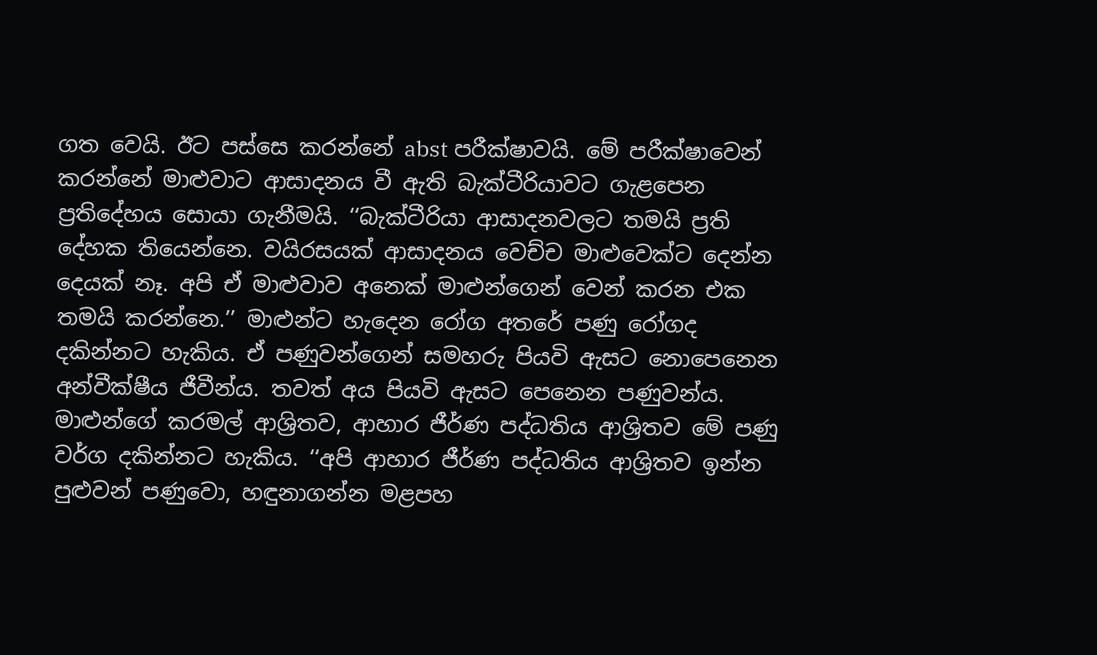ගත වෙයි. ඊට පස්සෙ කරන්නේ abst පරීක්ෂාවයි. මේ පරීක්ෂාවෙන් කරන්නේ මාළුවාට ආසාදනය වී ඇති බැක්ටීරියාවට ගැළපෙන ප්‍රතිදේහය සොයා ගැනීමයි. ‘‘බැක්ටීරියා ආසාදනවලට තමයි ප්‍රති දේහක තියෙන්නෙ. වයිරසයක් ආසාදනය වෙච්ච මාළුවෙක්ට දෙන්න දෙයක් නෑ. අපි ඒ මාළුවාව අනෙක් මාළුන්ගෙන් වෙන් කරන එක තමයි කරන්නෙ.’’ මාළුන්ට හැදෙන රෝග අතරේ පණු රෝගද දකින්නට හැකිය. ඒ පණුවන්ගෙන් සමහරු පියවි ඇසට නොපෙනෙන අන්වීක්ෂීය ජීවීන්ය. තවත් අය පියවි ඇසට පෙනෙන පණුවන්ය. මාළුන්ගේ කරමල් ආශ්‍රිතව, ආහාර ජීර්ණ පද්ධතිය ආශ්‍රිතව මේ පණු වර්ග දකින්නට හැකිය. ‘‘අපි ආහාර ජීර්ණ පද්ධතිය ආශ්‍රිතව ඉන්න පුළුවන් පණුවො, හඳුනාගන්න මළපහ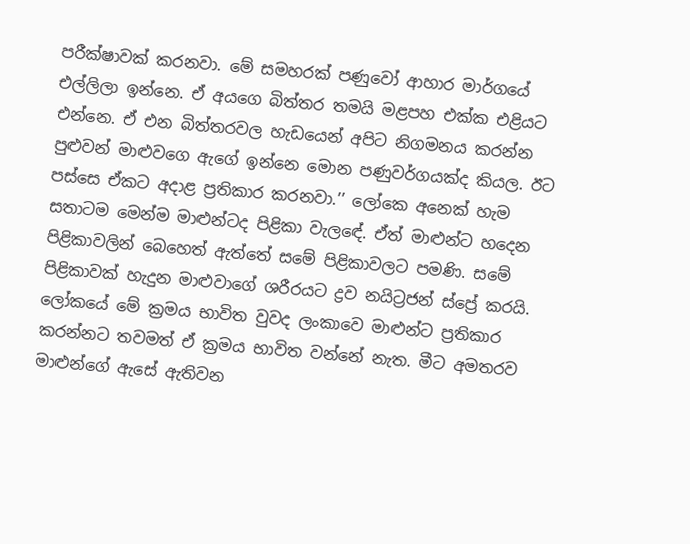පරීක්ෂාවක් කරනවා. මේ සමහරක් පණුවෝ ආහාර මාර්ගයේ එල්ලිලා ඉන්නෙ. ඒ අයගෙ බිත්තර තමයි මළපහ එක්ක එළියට එන්නෙ. ඒ එන බිත්තරවල හැඩයෙන් අපිට නිගමනය කරන්න පුළුවන් මාළුවගෙ ඇගේ ඉන්නෙ මොන පණුවර්ගයක්ද කියල. ඊට පස්සෙ ඒකට අදාළ ප්‍රතිකාර කරනවා.’’ ලෝකෙ අනෙක් හැම සතාටම මෙන්ම මාළුන්ටද පිළිකා වැලඳේ. ඒත් මාළුන්ට හදෙන පිළිකාවලින් බෙහෙත් ඇත්තේ සමේ පිළිකාවලට පමණි. සමේ පිළිකාවක් හැදුන මාළුවාගේ ශරීරයට ද්‍රව නයිට්‍රජන් ස්ප්‍රේ කරයි. ලෝකයේ මේ ක්‍රමය භාවිත වුවද ලංකාවෙ මාළුන්ට ප්‍රතිකාර කරන්නට තවමත් ඒ ක්‍රමය භාවිත වන්නේ නැත. මීට අමතරව මාළුන්ගේ ඇසේ ඇතිවන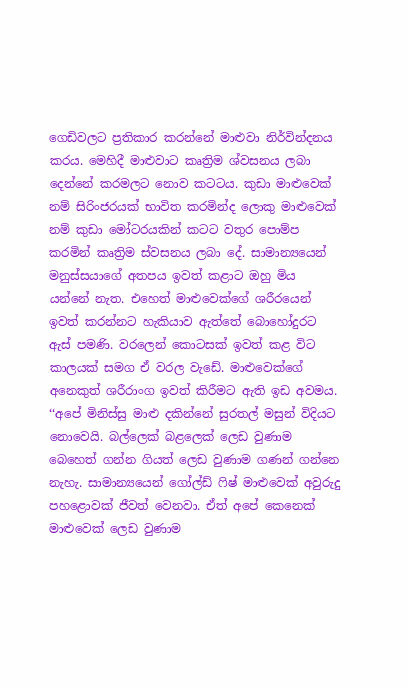ගෙඩිවලට ප්‍රතිකාර කරන්නේ මාළුවා නිර්වින්දනය කරය. මෙහිදී මාළුවාට කෘත්‍රිම ශ්වසනය ලබා දෙන්නේ කරමලට නොව කටටය. කුඩා මාළුවෙක් නම් සිරිංජරයක් භාවිත කරමින්ද ලොකු මාළුවෙක් නම් කුඩා මෝටරයකින් කටට වතුර පොම්ප කරමින් කෘත්‍රිම ස්වසනය ලබා දේ. සාමාන්‍යයෙන් මනුස්සයාගේ අතපය ඉවත් කළාට ඔහු මිය යන්නේ නැත. එහෙත් මාළුවෙක්ගේ ශරීරයෙන් ඉවත් කරන්නට හැකියාව ඇත්තේ බොහෝදුරට ඇස් පමණි. වරලෙන් කොටසක් ඉවත් කළ විට කාලයක් සමග ඒ වරල වැඩේ. මාළුවෙක්ගේ අනෙකුත් ශරීරාංග ඉවත් කිරීමට ඇති ඉඩ අවමය. ‘‘අපේ මිනිස්සු මාළු දකින්නේ සුරතල් මසුන් විදියට නොවෙයි. බල්ලෙක් බළලෙක් ලෙඩ වුණාම බෙහෙත් ගන්න ගියත් ලෙඩ වුණාම ගණන් ගන්නෙ නැහැ. සාමාන්‍යයෙන් ගෝල්ඩ් ෆිෂ් මාළුවෙක් අවුරුදු පහළොවක් ජීවත් වෙනවා. ඒත් අපේ කෙනෙක් මාළුවෙක් ලෙඩ වුණාම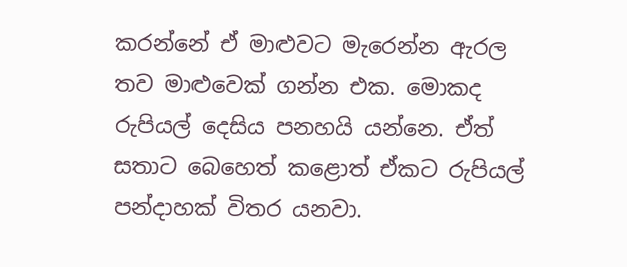කරන්නේ ඒ මාළුවට මැරෙන්න ඇරල තව මාළුවෙක් ගන්න එක. මොකද රුපියල් දෙසිය පනහයි යන්නෙ. ඒත් සතාට බෙහෙත් කළොත් ඒකට රුපියල් පන්දාහක් විතර යනවා.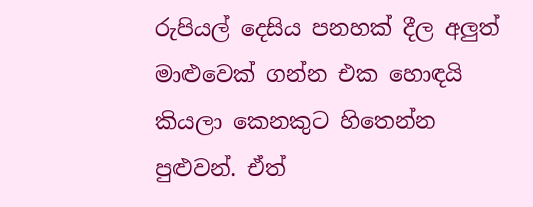රුපියල් දෙසිය පනහක් දීල අලුත් මාළුවෙක් ගන්න එක හොඳයි කියලා කෙනකුට හිතෙන්න පුළුවන්. ඒත්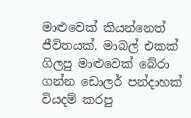මාළුවෙක් කියන්නෙත් ජීවිතයක්. මාබල් එකක් ගිලපු මාළුවෙක් බේරා ගන්න ඩොලර් පන්දාහක් වියදම් කරපු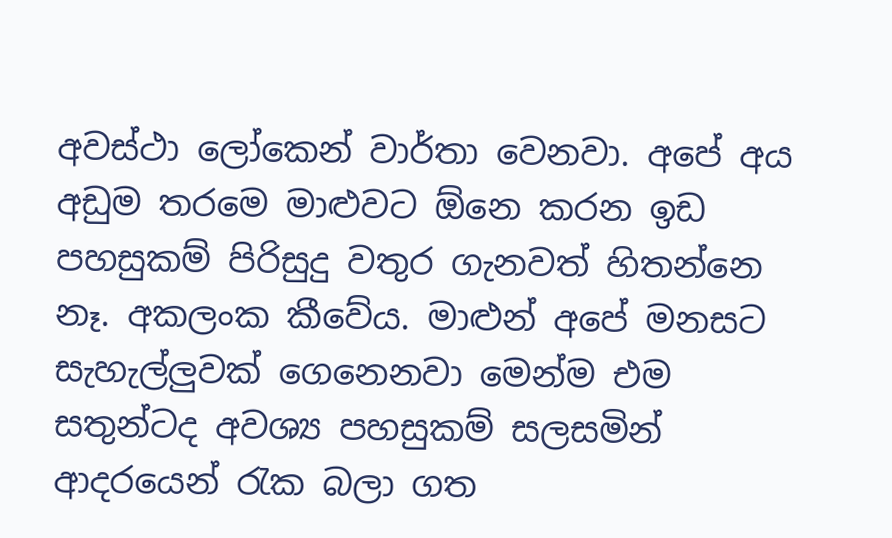අවස්ථා ලෝකෙන් වාර්තා වෙනවා. අපේ අය අඩුම තරමෙ මාළුවට ඕනෙ කරන ඉඩ පහසුකම් පිරිසුදු වතුර ගැනවත් හිතන්නෙ නෑ. අකලංක කීවේය. මාළුන් අපේ මනසට සැහැල්ලුවක් ගෙනෙනවා මෙන්ම එම සතුන්ටද අවශ්‍ය පහසුකම් සලසමින් ආදරයෙන් රැක බලා ගත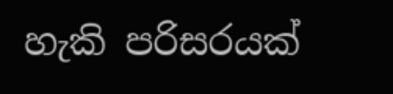හැකි පරිසරයක්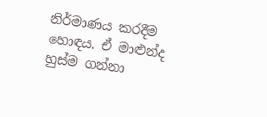නිර්මාණය කරදීම හොඳය. ඒ මාළුන්ද හුස්ම ගන්නා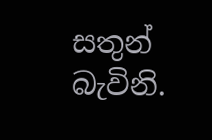සතුන් බැවිනි.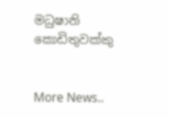මධුෂානි කොඩිතුවක්කු


More News..